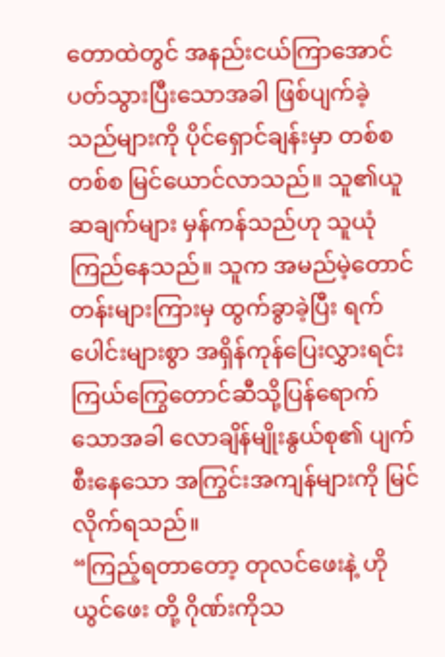တောထဲတွင် အနည်းငယ်ကြာအောင် ပတ်သွားပြီးသောအခါ ဖြစ်ပျက်ခဲ့သည်များကို ပိုင်ရှောင်ချန်းမှာ တစ်စတစ်စ မြင်ယောင်လာသည်။ သူ၏ယူဆချက်များ မှန်ကန်သည်ဟု သူယုံကြည်နေသည်။ သူက အမည်မဲ့တောင်တန်းများကြားမှ ထွက်ခွာခဲ့ပြီး ရက်ပေါင်းများစွာ အရှိန်ကုန်ပြေးလွှားရင်း ကြယ်ကြွေတောင်ဆီသို့ပြန်ရောက်သောအခါ လောချိန်မျိုးနွယ်စု၏ ပျက်စီးနေသော အကြွင်းအကျန်များကို မြင်လိုက်ရသည်။
“ကြည့်ရတာတော့ တုလင်ဖေးနဲ့ ဟိုယွင်ဖေး တို့ ဂိုဏ်းကိုသ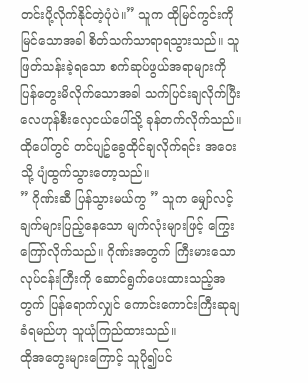တင်းပို့လိုက်နိုင်တဲ့ပုံပဲ။” သူက ထိုမြင်ကွင်းကိုမြင်သောအခါ စိတ်သက်သာရာရသွားသည်။ သူဖြတ်သန်းခဲ့ရသော စက်ဆုပ်ဖွယ်အရာများကို ပြန်တွေးမိလိုက်သောအခါ သက်ပြင်းချလိုက်ပြီး လေဟုန်စီးလှေငယ်ပေါ်သို့ ခုန်တက်လိုက်သည်။ ထိုပေါ်တွင် တင်ပျဥ်ခွေထိုင်ချလိုက်ရင်း အဝေးသို့ ပျံထွက်သွားတော့သည်။
” ဂိုဏ်းဆီ ပြန်သွားမယ်ကွ ” သူက မျှော်လင့်ချက်များပြည့်နေသော မျက်လုံးများဖြင့် ကြွေးကြော်လိုက်သည်။ ဂိုဏ်းအတွက် ကြီးမားသောလုပ်ငန်းကြီးကို ဆောင်ရွက်ပေးထားသည့်အတွက် ပြန်ရောက်လျှင် ကောင်းကောင်းကြီးဆုချခံရမည်ဟု သူယုံကြည်ထားသည်။
ထိုအတွေးများကြောင့် သူပို၍ပင်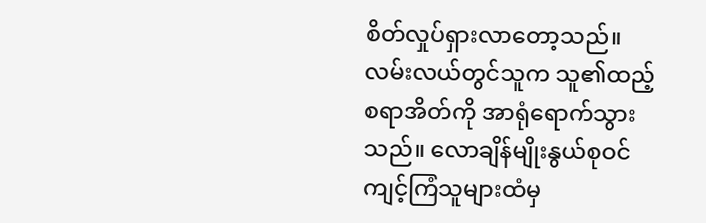စိတ်လှုပ်ရှားလာတော့သည်။ လမ်းလယ်တွင်သူက သူ၏ထည့်စရာအိတ်ကို အာရုံရောက်သွားသည်။ လောချိန်မျိုးနွယ်စုဝင် ကျင့်ကြံသူများထံမှ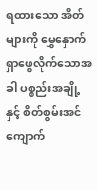ရထားသော အိတ်များကို မွှေနှောက်ရှာဖွေလိုက်သောအခါ ပစ္စည်းအချို့နှင့် စိတ်စွမ်းအင်ကျောက်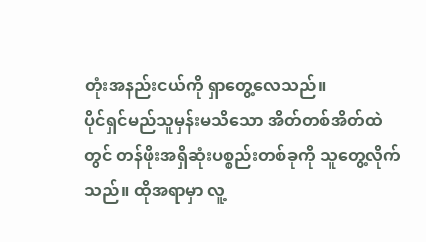တုံးအနည်းငယ်ကို ရှာတွေ့လေသည်။
ပိုင်ရှင်မည်သူမှန်းမသိသော အိတ်တစ်အိတ်ထဲတွင် တန်ဖိုးအရှိဆုံးပစ္စည်းတစ်ခုကို သူတွေ့လိုက်သည်။ ထိုအရာမှာ လူ့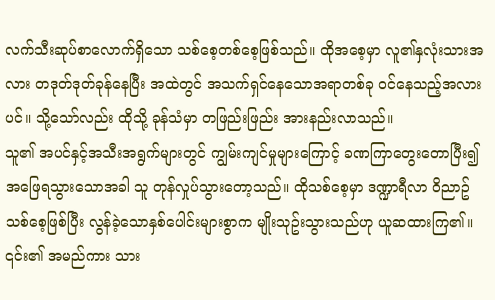လက်သီးဆုပ်စာလောက်ရှိသော သစ်စေ့တစ်စေ့ဖြစ်သည်။ ထိုအစေ့မှာ လူ၏နှလုံးသားအလား တဒုတ်ဒုတ်ခုန်နေပြီး အထဲတွင် အသက်ရှင်နေသောအရာတစ်ခု ဝင်နေသည့်အလားပင်။ သို့သော်လည်း ထိုသို့ ခုန်သံမှာ တဖြည်းဖြည်း အားနည်းလာသည်။
သူ၏ အပင်နှင့်အသီးအရွက်များတွင် ကျွမ်းကျင်မှုများကြောင့် ခဏကြာတွေးတောပြီး၍ အဖြေရသွားသောအခါ သူ တုန်လှုပ်သွားတော့သည်။ ထိုသစ်စေ့မှာ ဒဏ္ဍာရီလာ ဝိညာဥ်သစ်စေ့ဖြစ်ပြီး လွန်ခဲ့သောနှစ်ပေါင်းများစွာက မျိုးသုဥ်းသွားသည်ဟု ယူဆထားကြ၏။ ၎င်း၏ အမည်ကား သား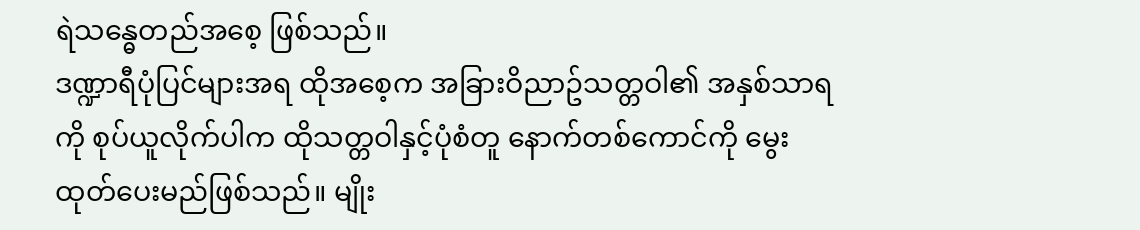ရဲသန္ဓေတည်အစေ့ ဖြစ်သည်။
ဒဏ္ဍာရီပုံပြင်များအရ ထိုအစေ့က အခြားဝိညာဥ်သတ္တဝါ၏ အနှစ်သာရကို စုပ်ယူလိုက်ပါက ထိုသတ္တဝါနှင့်ပုံစံတူ နောက်တစ်ကောင်ကို မွေးထုတ်ပေးမည်ဖြစ်သည်။ မျိုး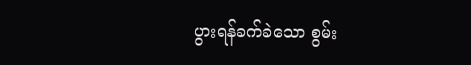ပွားရန်ခက်ခဲသော စွမ်း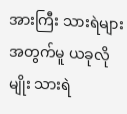အားကြီး သားရဲများအတွက်မူ ယခုလိုမျိုး သားရဲ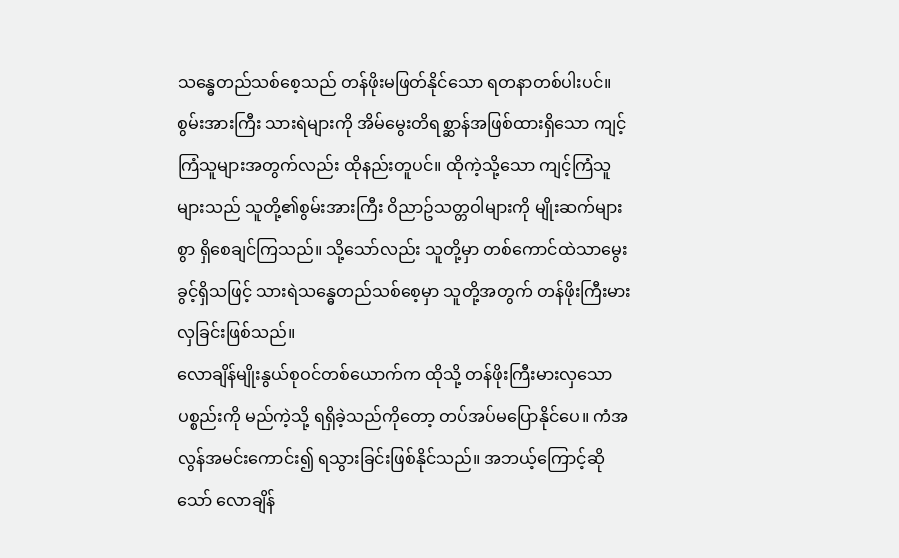သန္ဓေတည်သစ်စေ့သည် တန်ဖိုးမဖြတ်နိုင်သော ရတနာတစ်ပါးပင်။
စွမ်းအားကြီး သားရဲများကို အိမ်မွေးတိရစ္ဆာန်အဖြစ်ထားရှိသော ကျင့်ကြံသူများအတွက်လည်း ထိုနည်းတူပင်။ ထိုကဲ့သို့သော ကျင့်ကြံသူများသည် သူတို့၏စွမ်းအားကြီး ဝိညာဥ်သတ္တဝါများကို မျိုးဆက်များစွာ ရှိစေချင်ကြသည်။ သို့သော်လည်း သူတို့မှာ တစ်ကောင်ထဲသာမွေးခွင့်ရှိသဖြင့် သားရဲသန္ဓေတည်သစ်စေ့မှာ သူတို့အတွက် တန်ဖိုးကြီးမားလှခြင်းဖြစ်သည်။
လောချိန်မျိုးနွယ်စုဝင်တစ်ယောက်က ထိုသို့ တန်ဖိုးကြီးမားလှသောပစ္စည်းကို မည်ကဲ့သို့ ရရှိခဲ့သည်ကိုတော့ တပ်အပ်မပြောနိုင်ပေ။ ကံအလွန်အမင်းကောင်း၍ ရသွားခြင်းဖြစ်နိုင်သည်။ အဘယ့်ကြောင့်ဆိုသော် လောချိန်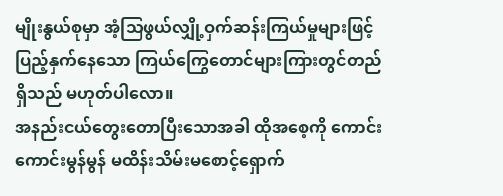မျိုးနွယ်စုမှာ အံ့သြဖွယ်လျှို့ဝှက်ဆန်းကြယ်မှုများဖြင့် ပြည့်နှက်နေသော ကြယ်ကြွေတောင်များကြားတွင်တည်ရှိသည် မဟုတ်ပါလော။
အနည်းငယ်တွေးတောပြီးသောအခါ ထိုအစေ့ကို ကောင်းကောင်းမွန်မွန် မထိန်းသိမ်းမစောင့်ရှောက်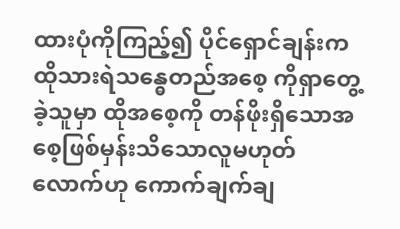ထားပုံကိုကြည့်၍ ပိုင်ရှောင်ချန်းက ထိုသားရဲသန္ဓေတည်အစေ့ ကိုရှာတွေ့ခဲ့သူမှာ ထိုအစေ့ကို တန်ဖိုးရှိသောအစေ့ဖြစ်မှန်းသိသောလူမဟုတ်လောက်ဟု ကောက်ချက်ချ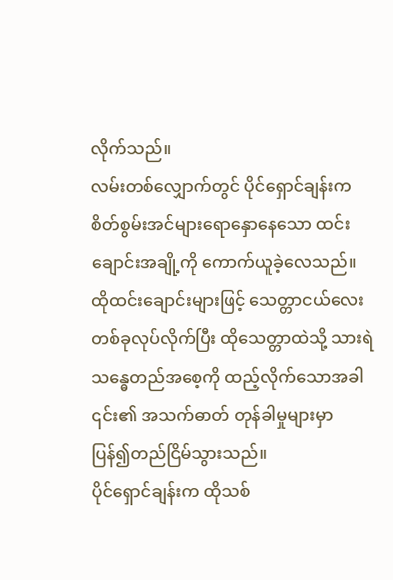လိုက်သည်။
လမ်းတစ်လျှောက်တွင် ပိုင်ရှောင်ချန်းက စိတ်စွမ်းအင်များရောနှောနေသော ထင်းချောင်းအချို့ကို ကောက်ယူခဲ့လေသည်။ ထိုထင်းချောင်းများဖြင့် သေတ္တာငယ်လေးတစ်ခုလုပ်လိုက်ပြီး ထိုသေတ္တာထဲသို့ သားရဲသန္ဓေတည်အစေ့ကို ထည့်လိုက်သောအခါ ၎င်း၏ အသက်ဓာတ် တုန်ခါမှုများမှာ ပြန်၍တည်ငြိမ်သွားသည်။
ပိုင်ရှောင်ချန်းက ထိုသစ်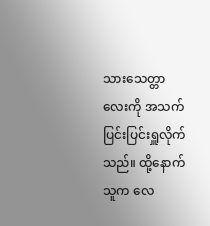သားသေတ္တာလေးကို အသက်ပြင်းပြင်းရှူလိုက်သည်။ ထို့နောက် သူက လေ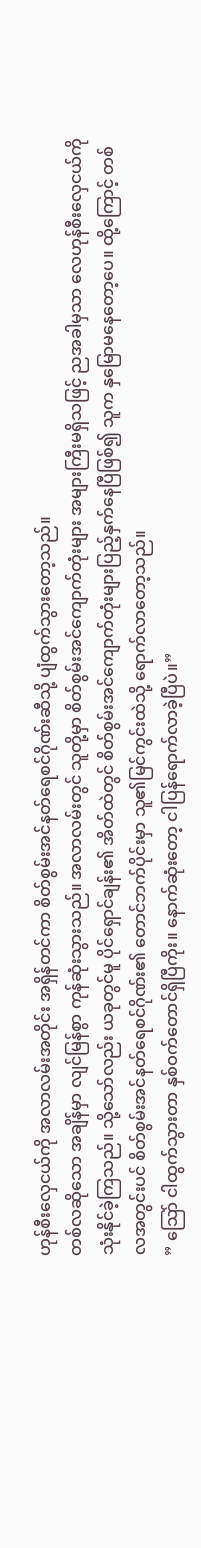ဟုန်စီးလှေငယ်ကို အလာလမ်းအတိုင်း အရှိန်တင်ကာ စိတ်စွမ်းအင်နတ်ရေစင်ဂိုဏ်းဆီသို့ ပျံထွက်သွားတော့သည်။
တစ်လဆိုသော အချိန်မှာ လျင်မြန်စွာ ကုန်ဆုံးသွားသည်။ အလာလမ်းတွင် သူတို့မှာ စိတ်စွမ်းအင်ကျောက်တုံးများ အများကြီးမရှိသဖြင့် ညအခါမှသာ လေဟုန်စီးလှေငယ်ကို သုံးနိုင်ခဲ့ကြသည်။ သို့သော်လည်း ယခုတွင်မူ ပိုင်ရှောင်ချန်း၏ အိတ်ထဲတွင် စိတ်စွမ်းအင်ကျောက်တုံးများပြည့်နှက်နေပြီဖြစ်၍ သူက နှမြောမနေတော့ပေ။ ထို့ကြောင့် တစ်လအတွင်းပင် စိတ်စွမ်းအင်နတ်ရေစင်ဂိုဏ်း၏ တောင်ဘက်ပိုင်းမှာ သူ၏မြင်ကွင်းထဲသို့ ရောက်လာတော့သည်။
” သြော် ငါထွက်သွားတာ နှစ်ဝက်တောင်ရှိပြီကိုး။ နောက်ဆုံးတော့ ငါပြန်ရောက်လာခဲ့ပြီပဲ။”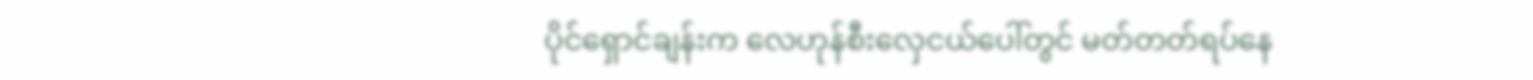ပိုင်ရှောင်ချန်းက လေဟုန်စီးလှေငယ်ပေါ်တွင် မတ်တတ်ရပ်နေ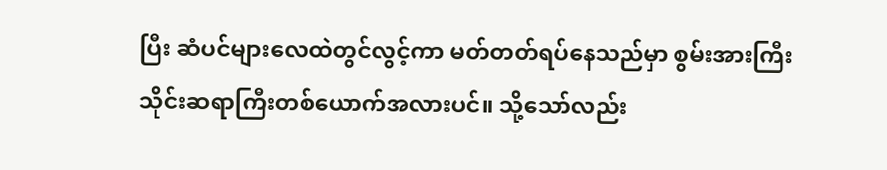ပြီး ဆံပင်များလေထဲတွင်လွင့်ကာ မတ်တတ်ရပ်နေသည်မှာ စွမ်းအားကြီးသိုင်းဆရာကြီးတစ်ယောက်အလားပင်။ သို့သော်လည်း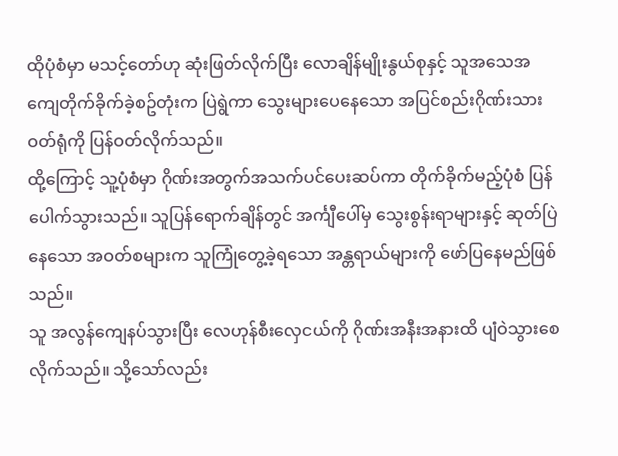ထိုပုံစံမှာ မသင့်တော်ဟု ဆုံးဖြတ်လိုက်ပြီး လောချိန်မျိုးနွယ်စုနှင့် သူအသေအကျေတိုက်ခိုက်ခဲ့စဥ်တုံးက ပြဲရွဲကာ သွေးများပေနေသော အပြင်စည်းဂိုဏ်းသားဝတ်ရုံကို ပြန်ဝတ်လိုက်သည်။
ထို့ကြောင့် သူ့ပုံစံမှာ ဂိုဏ်းအတွက်အသက်ပင်ပေးဆပ်ကာ တိုက်ခိုက်မည့်ပုံစံ ပြန်ပေါက်သွားသည်။ သူပြန်ရောက်ချိန်တွင် အင်္ကျီပေါ်မှ သွေးစွန်းရာများနှင့် ဆုတ်ပြဲနေသော အဝတ်စများက သူကြုံတွေ့ခဲ့ရသော အန္တရာယ်များကို ဖော်ပြနေမည်ဖြစ်သည်။
သူ အလွန်ကျေနပ်သွားပြီး လေဟုန်စီးလှေငယ်ကို ဂိုဏ်းအနီးအနားထိ ပျံဝဲသွားစေလိုက်သည်။ သို့သော်လည်း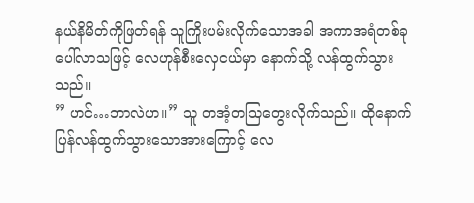နယ်နိမိတ်ကိုဖြတ်ရန် သူကြိုးပမ်းလိုက်သောအခါ အကာအရံတစ်ခုပေါ်လာသဖြင့် လေဟုန်စီးလှေငယ်မှာ နောက်သို့ လန်ထွက်သွားသည်။
” ဟင်…ဘာလဲဟ။” သူ တအံ့တသြတွေးလိုက်သည်။ ထိုနောက်ပြန်လန်ထွက်သွားသောအားကြောင့် လေ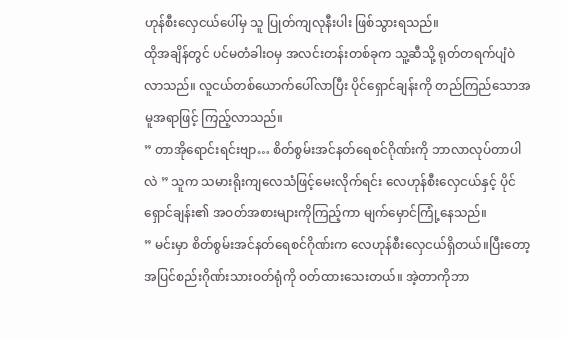ဟုန်စီးလှေငယ်ပေါ်မှ သူ ပြုတ်ကျလုနီးပါး ဖြစ်သွားရသည်။
ထိုအချိန်တွင် ပင်မတံခါးဝမှ အလင်းတန်းတစ်ခုက သူ့ဆီသို့ ရုတ်တရက်ပျံဝဲလာသည်။ လူငယ်တစ်ယောက်ပေါ်လာပြီး ပိုင်ရှောင်ချန်းကို တည်ကြည်သောအမူအရာဖြင့် ကြည့်လာသည်။
” တာအိုရောင်းရင်းဗျာ… စိတ်စွမ်းအင်နတ်ရေစင်ဂိုဏ်းကို ဘာလာလုပ်တာပါလဲ ” သူက သမားရိုးကျလေသံဖြင့်မေးလိုက်ရင်း လေဟုန်စီးလှေငယ်နှင့် ပိုင်ရှောင်ချန်း၏ အဝတ်အစားများကိုကြည့်ကာ မျက်မှောင်ကြုံ့နေသည်။
” မင်းမှာ စိတ်စွမ်းအင်နတ်ရေစင်ဂိုဏ်းက လေဟုန်စီးလှေငယ်ရှိတယ်။ပြီးတော့ အပြင်စည်းဂိုဏ်းသားဝတ်ရုံကို ဝတ်ထားသေးတယ်။ အဲ့တာကိုဘာ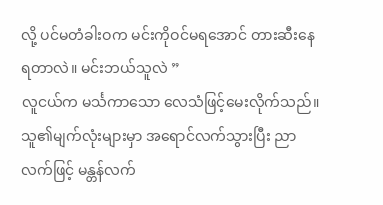လို့ ပင်မတံခါးဝက မင်းကိုဝင်မရအောင် တားဆီးနေရတာလဲ။ မင်းဘယ်သူလဲ ”
လူငယ်က မင်္သကာသော လေသံဖြင့်မေးလိုက်သည်။
သူ၏မျက်လုံးများမှာ အရောင်လက်သွားပြီး ညာလက်ဖြင့် မန္တန်လက်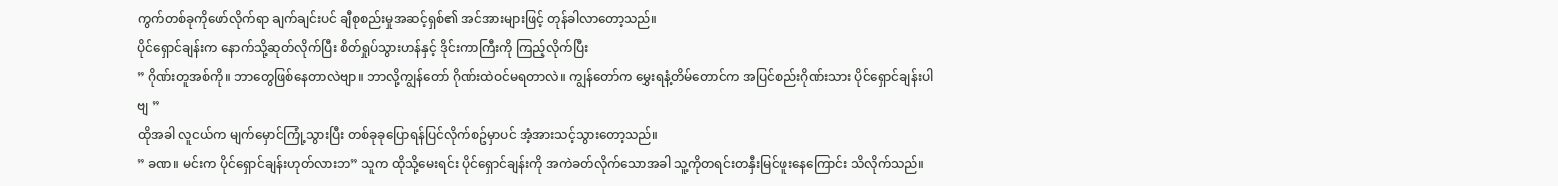ကွက်တစ်ခုကိုဖော်လိုက်ရာ ချက်ချင်းပင် ချီစုစည်းမှုအဆင့်ရှစ်၏ အင်အားများဖြင့် တုန်ခါလာတော့သည်။
ပိုင်ရှောင်ချန်းက နောက်သို့ဆုတ်လိုက်ပြီး စိတ်ရှုပ်သွားဟန်နှင့် ဒိုင်းကာကြီးကို ကြည့်လိုက်ပြီး
” ဂိုဏ်းတူအစ်ကို။ ဘာတွေဖြစ်နေတာလဲဗျာ။ ဘာလို့ကျွန်တော် ဂိုဏ်းထဲဝင်မရတာလဲ။ ကျွန်တော်က မွှေးရနံ့တိမ်တောင်က အပြင်စည်းဂိုဏ်းသား ပိုင်ရှောင်ချန်းပါဗျ ”
ထိုအခါ လူငယ်က မျက်မှောင်ကြုံ့သွားပြီး တစ်ခုခုပြောရန်ပြင်လိုက်စဥ်မှာပင် အံ့အားသင့်သွားတော့သည်။
” ခဏ။ မင်းက ပိုင်ရှောင်ချန်းဟုတ်လားဘ” သူက ထိုသို့မေးရင်း ပိုင်ရှောင်ချန်းကို အကဲခတ်လိုက်သောအခါ သူ့ကိုတရင်းတနှီးမြင်ဖူးနေကြောင်း သိလိုက်သည်။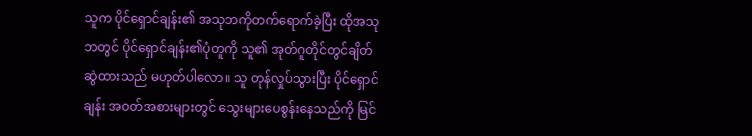သူက ပိုင်ရှောင်ချန်း၏ အသုဘကိုတက်ရောက်ခဲ့ပြီး ထိုအသုဘတွင် ပိုင်ရှောင်ချန်း၏ပုံတူကို သူ၏ အုတ်ဂူတိုင်တွင်ချိတ်ဆွဲထားသည် မဟုတ်ပါလော။ သူ တုန်လှုပ်သွားပြီး ပိုင်ရှောင်ချန်း အဝတ်အစားများတွင် သွေးများပေစွန်းနေသည်ကို မြင်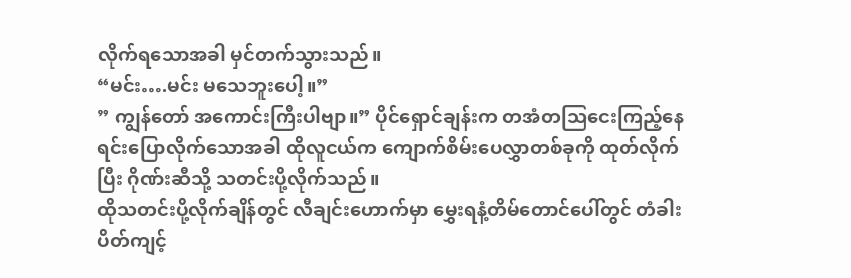လိုက်ရသောအခါ မှင်တက်သွားသည်။
“မင်း….မင်း မသေဘူးပေါ့။”
” ကျွန်တော် အကောင်းကြီးပါဗျာ။” ပိုင်ရှောင်ချန်းက တအံတသြငေးကြည့်နေရင်းပြောလိုက်သောအခါ ထိုလူငယ်က ကျောက်စိမ်းပေလွှာတစ်ခုကို ထုတ်လိုက်ပြီး ဂိုဏ်းဆီသို့ သတင်းပို့လိုက်သည်။
ထိုသတင်းပို့လိုက်ချိန်တွင် လီချင်းဟောက်မှာ မွှေးရနံ့တိမ်တောင်ပေါ်တွင် တံခါးပိတ်ကျင့်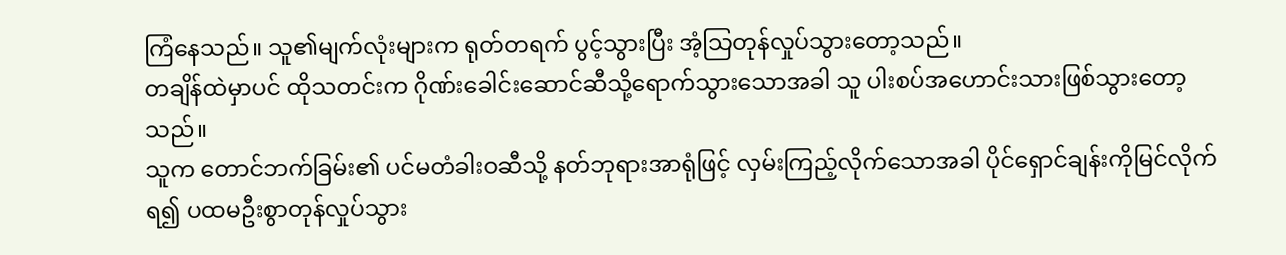ကြံနေသည်။ သူ၏မျက်လုံးများက ရုတ်တရက် ပွင့်သွားပြီး အံ့သြတုန်လှုပ်သွားတော့သည်။
တချိန်ထဲမှာပင် ထိုသတင်းက ဂိုဏ်းခေါင်းဆောင်ဆီသို့ရောက်သွားသောအခါ သူ ပါးစပ်အဟောင်းသားဖြစ်သွားတော့သည်။
သူက တောင်ဘက်ခြမ်း၏ ပင်မတံခါးဝဆီသို့ နတ်ဘုရားအာရုံဖြင့် လှမ်းကြည့်လိုက်သောအခါ ပိုင်ရှောင်ချန်းကိုမြင်လိုက်ရ၍ ပထမဦးစွာတုန်လှုပ်သွား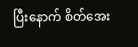ပြီးနောက် စိတ်အေး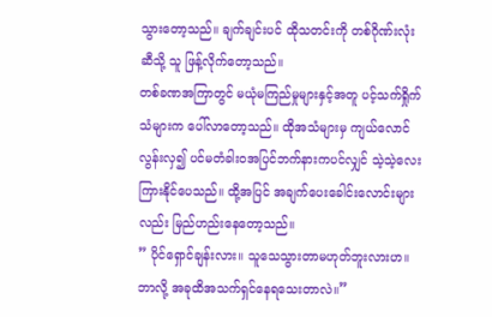သွားတော့သည်။ ချက်ချင်းပင် ထိုသတင်းကို တစ်ဂိုဏ်းလုံးဆီသို့ သူ ဖြန့်လိုက်တော့သည်။
တစ်ခဏအကြာတွင် မယုံမကြည်မှုများနှင့်အတူ ပင့်သက်ရှိုက်သံများက ပေါ်လာတော့သည်။ ထိုအသံများမှ ကျယ်လောင်လွန်းလှ၍ ပင်မတံခါးဝအပြင်ဘက်နားကပင်လျှင် သဲ့သဲ့လေးကြားနိုင်ပေသည်။ ထို့အပြင် အချက်ပေးခေါင်းလောင်းများလည်း မြည်ဟည်းနေတော့သည်။
” ပိုင်ရှောင်ချန်းလား။ သူသေသွားတာမဟုတ်ဘူးလားဟ။ ဘာလို့ အခုထိအသက်ရှင်နေရသေးတာလဲ။”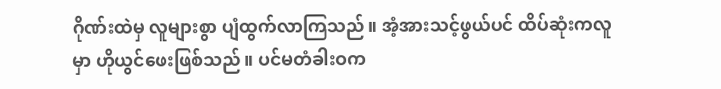ဂိုဏ်းထဲမှ လူများစွာ ပျံထွက်လာကြသည်။ အံ့အားသင့်ဖွယ်ပင် ထိပ်ဆုံးကလူမှာ ဟိုယွင်ဖေးဖြစ်သည်။ ပင်မတံခါးဝက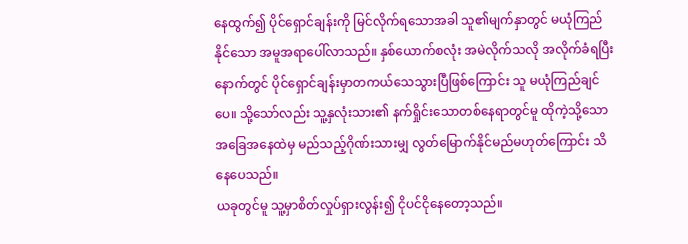နေထွက်၍ ပိုင်ရှောင်ချန်းကို မြင်လိုက်ရသောအခါ သူ၏မျက်နှာတွင် မယုံကြည်နိုင်သော အမူအရာပေါ်လာသည်။ နှစ်ယောက်စလုံး အမဲလိုက်သလို အလိုက်ခံရပြီးနောက်တွင် ပိုင်ရှောင်ချန်းမှာတကယ်သေသွားပြီဖြစ်ကြောင်း သူ မယုံကြည်ချင်ပေ။ သို့သော်လည်း သူ့နှလုံးသား၏ နက်ရှိုင်းသောတစ်နေရာတွင်မူ ထိုကဲ့သို့သော အခြေအနေထဲမှ မည်သည့်ဂိုဏ်းသားမျှ လွတ်မြောက်နိုင်မည်မဟုတ်ကြောင်း သိနေပေသည်။
ယခုတွင်မူ သူ့မှာစိတ်လှုပ်ရှားလွန်း၍ ငိုပင်ငိုနေတော့သည်။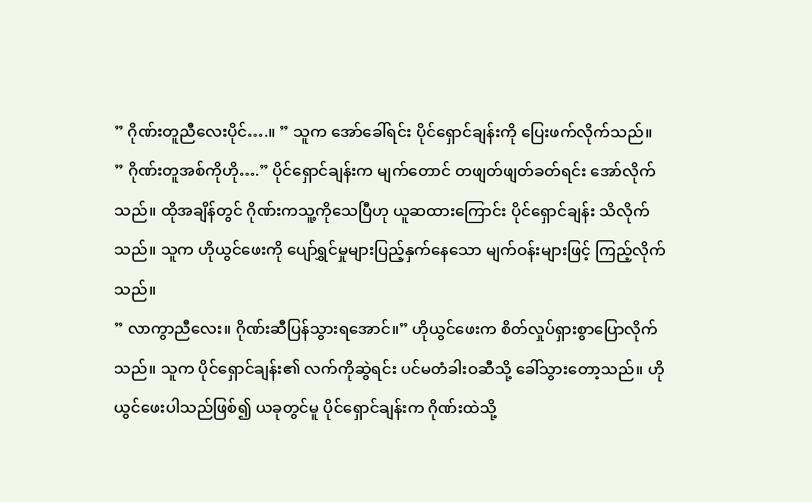” ဂိုဏ်းတူညီလေးပိုင်….။ ” သူက အော်ခေါ်ရင်း ပိုင်ရှောင်ချန်းကို ပြေးဖက်လိုက်သည်။
” ဂိုဏ်းတူအစ်ကိုဟို….” ပိုင်ရှောင်ချန်းက မျက်တောင် တဖျတ်ဖျတ်ခတ်ရင်း အော်လိုက်သည်။ ထိုအချိန်တွင် ဂိုဏ်းကသူ့ကိုသေပြီဟု ယူဆထားကြောင်း ပိုင်ရှောင်ချန်း သိလိုက်သည်။ သူက ဟိုယွင်ဖေးကို ပျော်ရွှင်မှုများပြည့်နှက်နေသော မျက်ဝန်းများဖြင့် ကြည့်လိုက်သည်။
” လာကွာညီလေး။ ဂိုဏ်းဆီပြန်သွားရအောင်။” ဟိုယွင်ဖေးက စိတ်လှုပ်ရှားစွာပြောလိုက်သည်။ သူက ပိုင်ရှောင်ချန်း၏ လက်ကိုဆွဲရင်း ပင်မတံခါးဝဆီသို့ ခေါ်သွားတော့သည်။ ဟိုယွင်ဖေးပါသည်ဖြစ်၍ ယခုတွင်မူ ပိုင်ရှောင်ချန်းက ဂိုဏ်းထဲသို့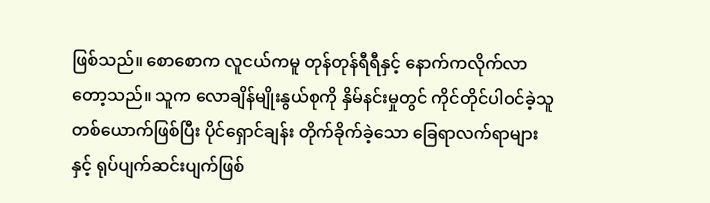ဖြစ်သည်။ စောစောက လူငယ်ကမူ တုန်တုန်ရီရီနှင့် နောက်ကလိုက်လာတော့သည်။ သူက လောချိန်မျိုးနွယ်စုကို နှိမ်နင်းမှုတွင် ကိုင်တိုင်ပါဝင်ခဲ့သူတစ်ယောက်ဖြစ်ပြီး ပိုင်ရှောင်ချန်း တိုက်ခိုက်ခဲ့သော ခြေရာလက်ရာများနှင့် ရုပ်ပျက်ဆင်းပျက်ဖြစ်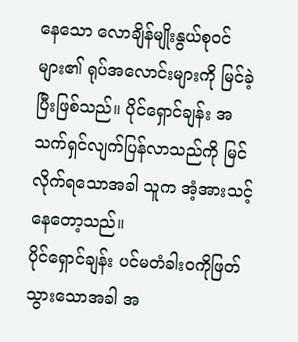နေသော လောချိန်မျိုးနွယ်စုဝင်များ၏ ရုပ်အလောင်းများကို မြင်ခဲ့ပြီးဖြစ်သည်။ ပိုင်ရှောင်ချန်း အသက်ရှင်လျက်ပြန်လာသည်ကို မြင်လိုက်ရသောအခါ သူက အံ့အားသင့်နေတော့သည်။
ပိုင်ရှောင်ချန်း ပင်မတံခါးဝကိုဖြတ်သွားသောအခါ အ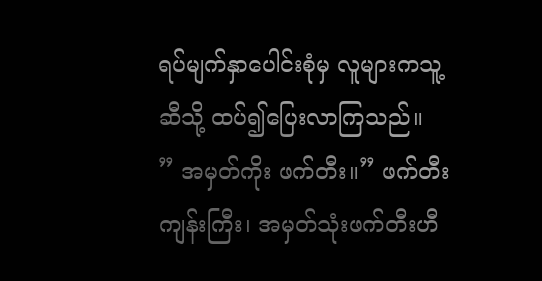ရပ်မျက်နှာပေါင်းစုံမှ လူများကသူ့ဆီသို့ ထပ်၍ပြေးလာကြသည်။
” အမှတ်ကိုး ဖက်တီး။” ဖက်တီးကျန်းကြီး၊ အမှတ်သုံးဖက်တီးဟီ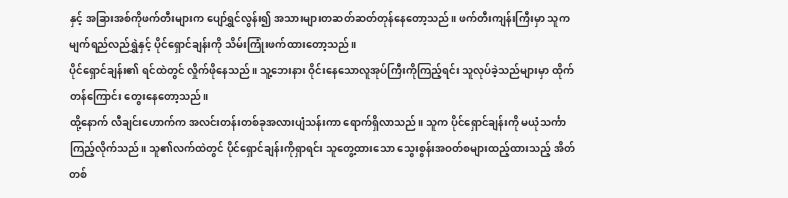နှင့် အခြားအစ်ကိုဖက်တီးများက ပျော်ရွှင်လွန်း၍ အသားများတဆတ်ဆတ်တုန်နေတော့သည်။ ဖက်တီးကျန်းကြီးမှာ သူက မျက်ရည်လည်ရွှဲနှင့် ပိုင်ရှောင်ချန်းကို သိမ်းကြုံးဖက်ထားတော့သည်။
ပိုင်ရှောင်ချန်း၏ ရင်ထဲတွင် လှိုက်ဖိုနေသည်။ သူ့ဘေးနား ဝိုင်းနေသောလူအုပ်ကြီးကိုကြည့်ရင်း သူလုပ်ခဲ့သည်များမှာ ထိုက်တန်ကြောင်း တွေးနေတော့သည်။
ထို့နောက် လီချင်းဟောက်က အလင်းတန်းတစ်ခုအလားပျံသန်းကာ ရောက်ရှိလာသည်။ သူက ပိုင်ရှောင်ချန်းကို မယုံသင်္ကာ ကြည့်လိုက်သည်။ သူ၏လက်ထဲတွင် ပိုင်ရှောင်ချန်းကိုရှာရင်း သူတွေ့ထားသော သွေးစွန်းအဝတ်စများထည့်ထားသည့် အိတ်တစ်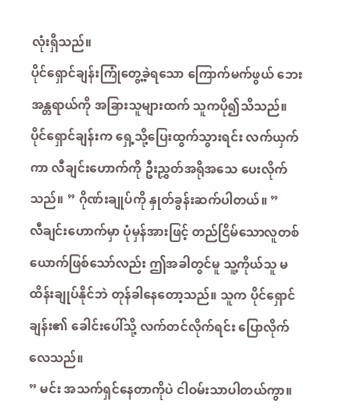လုံးရှိသည်။
ပိုင်ရှောင်ချန်းကြုံတွေ့ခဲ့ရသော ကြောက်မက်ဖွယ် ဘေးအန္တရာယ်ကို အခြားသူများထက် သူကပို၍သိသည်။
ပိုင်ရှောင်ချန်းက ရှေ့သို့ပြေးထွက်သွားရင်း လက်ယှက်ကာ လီချင်းဟောက်ကို ဦးညွှတ်အရိုအသေ ပေးလိုက်သည်။ ” ဂိုဏ်းချုပ်ကို နှုတ်ခွန်းဆက်ပါတယ်။ ”
လီချင်းဟောက်မှာ ပုံမှန်အားဖြင့် တည်ငြိမ်သောလူတစ်ယောက်ဖြစ်သော်လည်း ဤအခါတွင်မူ သူ့ကိုယ်သူ မထိန်းချုပ်နိုင်ဘဲ တုန်ခါနေတော့သည်။ သူက ပိုင်ရှောင်ချန်း၏ ခေါင်းပေါ်သို့ လက်တင်လိုက်ရင်း ပြောလိုက်လေသည်။
” မင်း အသက်ရှင်နေတာကိုပဲ ငါဝမ်းသာပါတယ်ကွာ။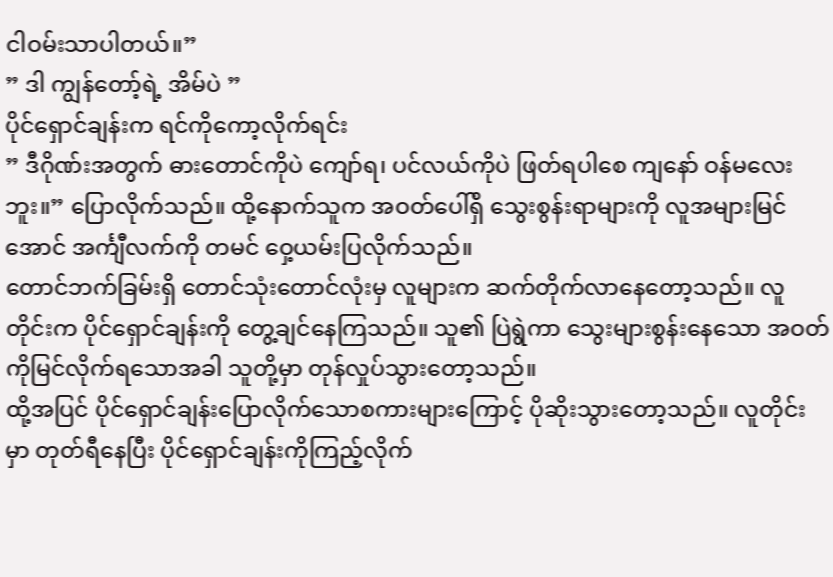ငါဝမ်းသာပါတယ်။”
” ဒါ ကျွန်တော့်ရဲ့ အိမ်ပဲ ”
ပိုင်ရှောင်ချန်းက ရင်ကိုကော့လိုက်ရင်း
” ဒီဂိုဏ်းအတွက် ဓားတောင်ကိုပဲ ကျော်ရ၊ ပင်လယ်ကိုပဲ ဖြတ်ရပါစေ ကျနော် ဝန်မလေးဘူး။” ပြောလိုက်သည်။ ထို့နောက်သူက အဝတ်ပေါ်ရှိ သွေးစွန်းရာများကို လူအများမြင်အောင် အင်္ကျီလက်ကို တမင် ဝှေ့ယမ်းပြလိုက်သည်။
တောင်ဘက်ခြမ်းရှိ တောင်သုံးတောင်လုံးမှ လူများက ဆက်တိုက်လာနေတော့သည်။ လူတိုင်းက ပိုင်ရှောင်ချန်းကို တွေ့ချင်နေကြသည်။ သူ၏ ပြဲရွဲကာ သွေးများစွန်းနေသော အဝတ်ကိုမြင်လိုက်ရသောအခါ သူတို့မှာ တုန်လှုပ်သွားတော့သည်။
ထို့အပြင် ပိုင်ရှောင်ချန်းပြောလိုက်သောစကားများကြောင့် ပိုဆိုးသွားတော့သည်။ လူတိုင်းမှာ တုတ်ရီနေပြီး ပိုင်ရှောင်ချန်းကိုကြည့်လိုက်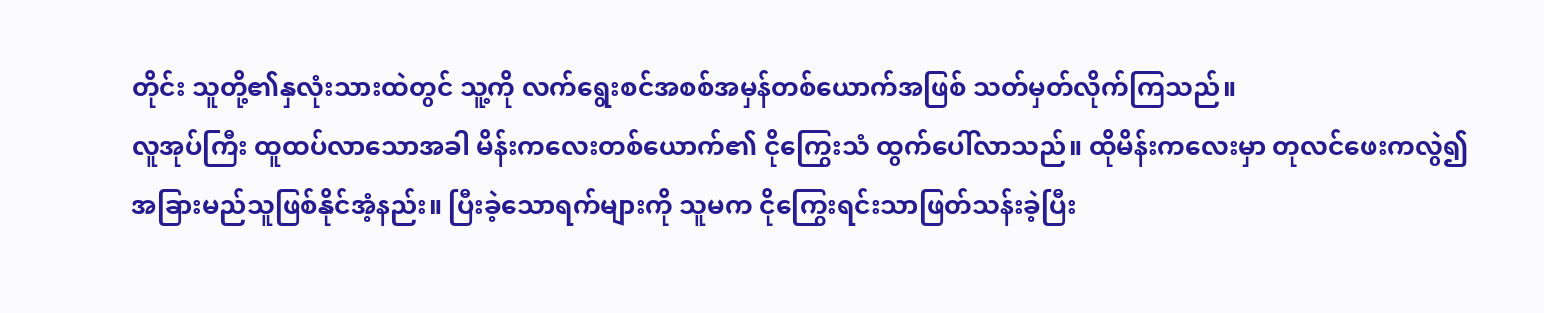တိုင်း သူတို့၏နှလုံးသားထဲတွင် သူ့ကို လက်ရွေးစင်အစစ်အမှန်တစ်ယောက်အဖြစ် သတ်မှတ်လိုက်ကြသည်။
လူအုပ်ကြီး ထူထပ်လာသောအခါ မိန်းကလေးတစ်ယောက်၏ ငိုကြွေးသံ ထွက်ပေါ်လာသည်။ ထိုမိန်းကလေးမှာ တုလင်ဖေးကလွဲ၍ အခြားမည်သူဖြစ်နိုင်အံ့နည်း။ ပြီးခဲ့သောရက်များကို သူမက ငိုကြွေးရင်းသာဖြတ်သန်းခဲ့ပြီး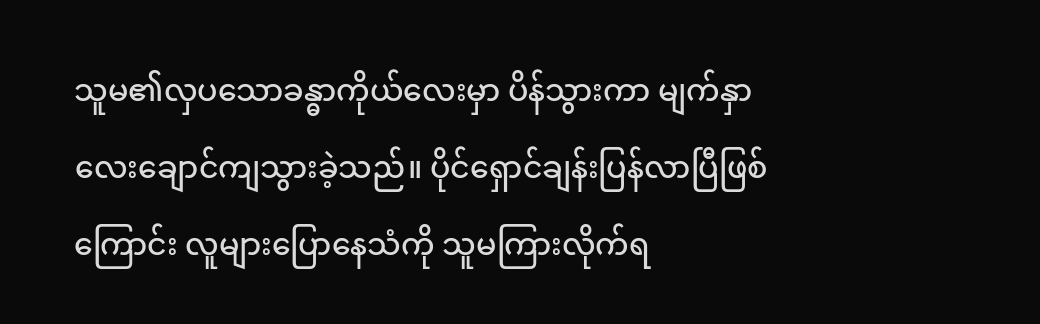သူမ၏လှပသောခန္ဓာကိုယ်လေးမှာ ပိန်သွားကာ မျက်နှာလေးချောင်ကျသွားခဲ့သည်။ ပိုင်ရှောင်ချန်းပြန်လာပြီဖြစ်ကြောင်း လူများပြောနေသံကို သူမကြားလိုက်ရ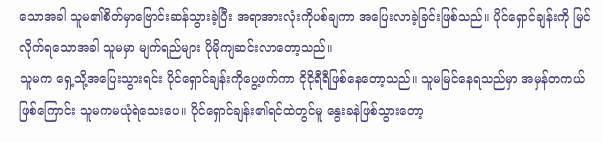သောအခါ သူမ၏စိတ်မှာဗြောင်းဆန်သွားခဲ့ပြီး အရာအားလုံးကိုပစ်ချကာ အပြေးလာခဲ့ခြင်းဖြစ်သည်။ ပိုင်ရှောင်ချန်းကို မြင်လိုက်ရသောအခါ သူမမှာ မျက်ရည်များ ပိုမိုကျဆင်းလာတော့သည်။
သူမက ရှေ့သို့အပြေးသွားရင်း ပိုင်ရှောင်ချန်းကိုပွေ့ဖက်ကာ ငိုငိုရီရီဖြစ်နေတော့သည်။ သူမမြင်နေရသည်မှာ အမှန်တကယ်ဖြစ်ကြောင်း သူမကမယုံရဲသေးပေ။ ပိုင်ရှောင်ချန်း၏ရင်ထဲတွင်မူ နွေးခနဲဖြစ်သွားတော့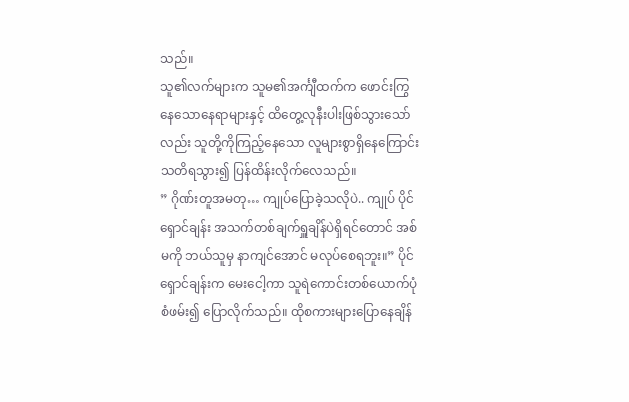သည်။
သူ၏လက်များက သူမ၏အင်္ကျီထက်က ဖောင်းကြွနေသောနေရာများနှင့် ထိတွေ့လုနီးပါးဖြစ်သွားသော်လည်း သူတို့ကိုကြည့်နေသော လူများစွာရှိနေကြောင်း သတိရသွား၍ ပြန်ထိန်းလိုက်လေသည်။
” ဂိုဏ်းတူအမတု… ကျုပ်ပြောခဲ့သလိုပဲ.. ကျုပ် ပိုင်ရှောင်ချန်း အသက်တစ်ချက်ရှူချိန်ပဲရှိရင်တောင် အစ်မကို ဘယ်သူမှ နာကျင်အောင် မလုပ်စေရဘူး။” ပိုင်ရှောင်ချန်းက မေးငေါ့ကာ သူရဲကောင်းတစ်ယောက်ပုံစံဖမ်း၍ ပြောလိုက်သည်။ ထိုစကားများပြောနေချိန်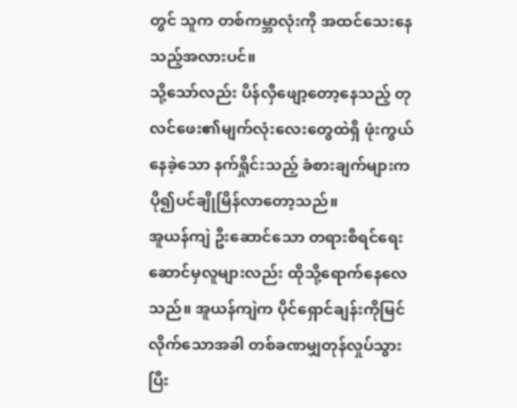တွင် သူက တစ်ကမ္ဘာလုံးကို အထင်သေးနေသည့်အလားပင်။
သို့သော်လည်း ပိန်လှီဖျော့တော့နေသည့် တုလင်ဖေး၏မျက်လုံးလေးတွေထဲရှိ ဖုံးကွယ်နေခဲ့သော နက်ရှိုင်းသည့် ခံစားချက်များက ပို၍ပင်ချိုမြိန်လာတော့သည်။
အူယန်ကျဲ ဦးဆောင်သော တရားစီရင်ရေးဆောင်မှလူများလည်း ထိုသို့ရောက်နေလေသည်။ အူယန်ကျဲက ပိုင်ရှောင်ချန်းကိုမြင်လိုက်သောအခါ တစ်ခဏမျှတုန်လှုပ်သွားပြီး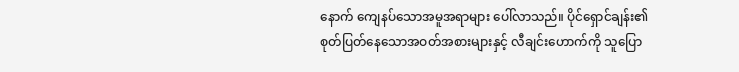နောက် ကျေနပ်သောအမူအရာများ ပေါ်လာသည်။ ပိုင်ရှောင်ချန်း၏ စုတ်ပြတ်နေသောအဝတ်အစားများနှင့် လီချင်းဟောက်ကို သူပြော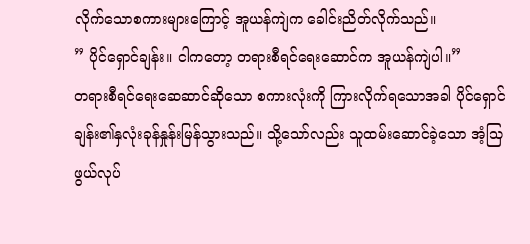လိုက်သောစကားများကြောင့် အူယန်ကျဲက ခေါင်းညိတ်လိုက်သည်။
” ပိုင်ရှောင်ချန်း။ ငါကတော့ တရားစီရင်ရေးဆောင်က အူယန်ကျဲပါ။”
တရားစီရင်ရေးဆေဆာင်ဆိုသော စကားလုံးကို ကြားလိုက်ရသောအခါ ပိုင်ရှောင်ချန်း၏နှလုံးခုန်နှုန်းမြန်သွားသည်။ သို့သော်လည်း သူထမ်းဆောင်ခဲ့သော အံ့သြဖွယ်လုပ်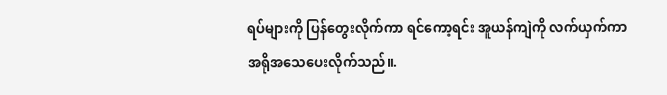ရပ်များကို ပြန်တွေးလိုက်ကာ ရင်ကော့ရင်း အူယန်ကျဲကို လက်ယှက်ကာ အရိုအသေပေးလိုက်သည်။.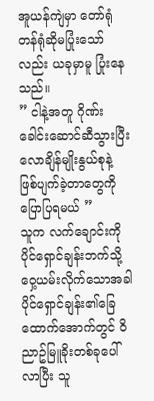အူယန်ကျဲမှာ တော်ရုံတန်ရုံဆိုမပြုံးသော်လည်း ယခုမှာမူ ပြုံးနေသည်။
” ငါနဲ့အတူ ဂိုဏ်းခေါင်းဆောင်ဆီသွားပြီး လောချိန်မျိုးနွယ်စုနဲ့ ဖြစ်ပျက်ခဲ့တာတွေကို ပြောပြရမယ် ”
သူက လက်ချောင်းကို ပိုင်ရှောင်ချန်းဘက်သို့ ဝှေ့ယမ်းလိုက်သောအခါ ပိုင်ရှောင်ချန်း၏ခြေထောက်အောက်တွင် ဝိညာဥ်မြူခိုးတစ်ခုပေါ်လာပြီး သူ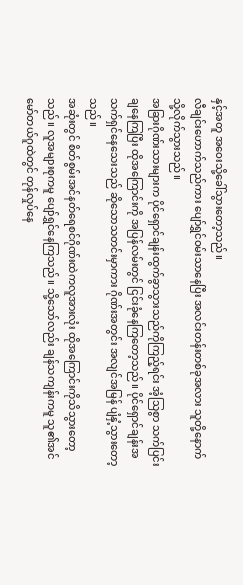နှင့်အတူ အဝေးသို့ခေါ်သွားတော့သည်။
လီချင်းဟောက်သည်ကား ပျော်ရွှင်ဝမ်းသာနေပြီး အလင်းတန်းတစ်ခုအလား သူတို့နောက်သို့လိုက်သွားသည်။
အခြားဂိုဏ်းသားများက ပိုင်ရှောင်ချန်းထွက်ခွာသွားသည်ကိုကြည့်ရင်း အံ့သြစွာ သက်ပြင်းချနေကြပြီး ထိုအကြောင်းကို အပြန်လမ်းတွင် ငြင်းခုံနေကြတော့သည်။ ပိုင်ရှောင်ချန်းအသက်ရှင်နေသေးသည် ဆိုသောသတင်းမှာကား ဂိုဏ်းအတွင်း အလျင်အမြန် ပျံနှံ့သွားတော့သည်။
အဆုံးတွင် စိတ်စွမ်းအင်နတ်ရေစင်ဂိုဏ်းထဲကလူအားလုံး ထိုအကြောင်းကိုသိသွားတော့သည်။ လူအများစုကမူ ပျော်ရွှင်နေကြသည်။ သို့သော်လည်း ချန်သကျန်းကမူ သူ၏အင်မော်တယ်ဂူထဲတွင် တုန်လှုပ်နေ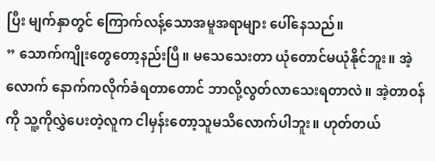ပြီး မျက်နှာတွင် ကြောက်လန့်သောအမူအရာများ ပေါ်နေသည်။
” သောက်ကျိုးတွေတော့နည်းပြီ။ မသေသေးတာ ယုံတောင်မယုံနိုင်ဘူး။ အဲ့လောက် နောက်ကလိုက်ခံရတာတောင် ဘာလို့လွတ်လာသေးရတာလဲ။ အဲ့တာဝန်ကို သူ့ကိုလွှဲပေးတဲ့လူက ငါမှန်းတော့သူမသိလောက်ပါဘူး။ ဟုတ်တယ်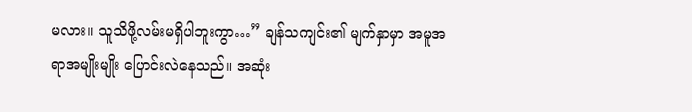မလား။ သူသိဖို့လမ်းမရှိပါဘူးကွာ…” ချန်သကျင်း၏ မျက်နှာမှာ အမူအရာအမျိုးမျိုး ပြောင်းလဲနေသည်။ အဆုံး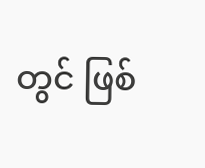တွင် ဖြစ်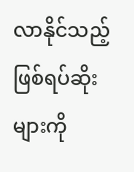လာနိုင်သည့် ဖြစ်ရပ်ဆိုးများကို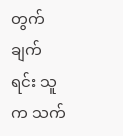တွက်ချက်ရင်း သူက သက်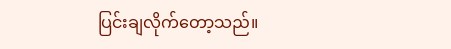ပြင်းချလိုက်တော့သည်။